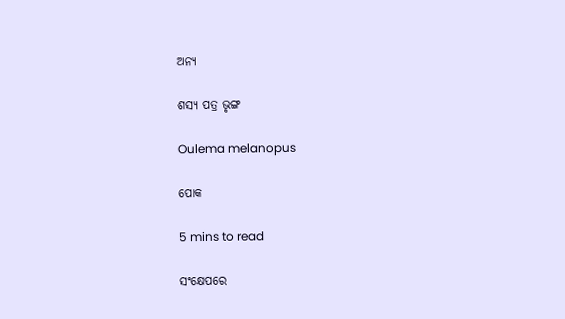ଅନ୍ୟ

ଶସ୍ୟ ପତ୍ର ଭୃଙ୍ଗ

Oulema melanopus

ପୋକ

5 mins to read

ସଂକ୍ଷେପରେ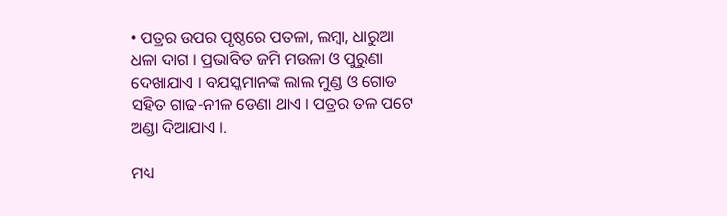• ପତ୍ରର ଉପର ପୃଷ୍ଠରେ ପତଳା, ଲମ୍ବା, ଧାରୁଆ ଧଳା ଦାଗ । ପ୍ରଭାବିତ ଜମି ମଉଳା ଓ ପୁରୁଣା ଦେଖାଯାଏ । ବଯସ୍କମାନଙ୍କ ଲାଲ ମୁଣ୍ଡ ଓ ଗୋଡ ସହିତ ଗାଢ-ନୀଳ ଡେଣା ଥାଏ । ପତ୍ରର ତଳ ପଟେ ଅଣ୍ଡା ଦିଆଯାଏ ।.

ମଧ୍ୟ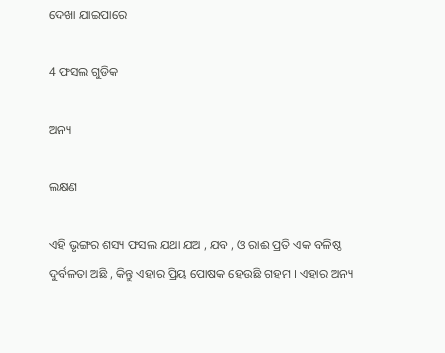ଦେଖା ଯାଇପାରେ

4 ଫସଲ ଗୁଡିକ

ଅନ୍ୟ

ଲକ୍ଷଣ

ଏହି ଭୃଙ୍ଗର ଶସ୍ୟ ଫସଲ ଯଥା ଯଅ , ଯବ , ଓ ରାଈ ପ୍ରତି ଏକ ବଳିଷ୍ଠ ଦୁର୍ବଳତା ଅଛି , କିନ୍ତୁ ଏହାର ପ୍ରିୟ ପୋଷକ ହେଉଛି ଗହମ । ଏହାର ଅନ୍ୟ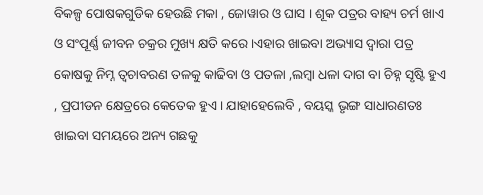ବିକଳ୍ପ ପୋଷକଗୁଡିକ ହେଉଛି ମକା , ଜୋୱାର ଓ ଘାସ । ଶୂକ ପତ୍ରର ବାହ୍ୟ ଚର୍ମ ଖାଏ ଓ ସଂପୂର୍ଣ୍ଣ ଜୀବନ ଚକ୍ରର ମୁଖ୍ୟ କ୍ଷତି କରେ ।ଏହାର ଖାଇବା ଅଭ୍ୟାସ ଦ୍ଵାରା ପତ୍ର କୋଷକୁ ନିମ୍ନ ତ୍ବଚାବରଣ ତଳକୁ କାଢିବା ଓ ପତଳା ,ଲମ୍ବା ଧଳା ଦାଗ ବା ଚିହ୍ନ ସୃଷ୍ଟି ହୁଏ , ପ୍ରପୀଡନ କ୍ଷେତ୍ରରେ କେତେକ ହୁଏ । ଯାହାହେଲେବି , ବୟସ୍କ ଭୃଙ୍ଗ ସାଧାରଣତଃ ଖାଇବା ସମୟରେ ଅନ୍ୟ ଗଛକୁ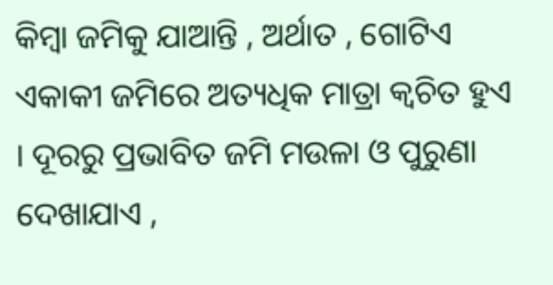କିମ୍ବା ଜମିକୁ ଯାଆନ୍ତି , ଅର୍ଥାତ , ଗୋଟିଏ ଏକାକୀ ଜମିରେ ଅତ୍ୟଧିକ ମାତ୍ରା କ୍ଵଚିତ ହୁଏ । ଦୂରରୁ ପ୍ରଭାବିତ ଜମି ମଉଳା ଓ ପୁରୁଣା ଦେଖାଯାଏ ,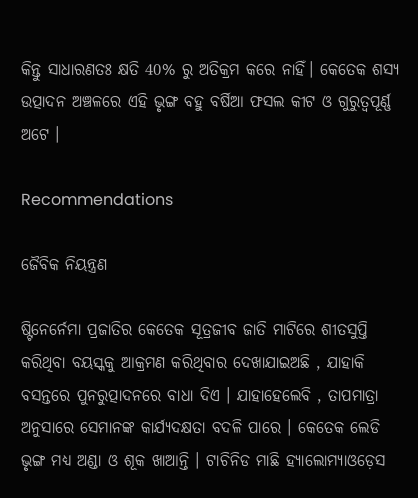କିନ୍ତୁ ସାଧାରଣତଃ କ୍ଷତି 40% ରୁ ଅତିକ୍ରମ କରେ ନାହିଁ। କେତେକ ଶସ୍ୟ ଉତ୍ପାଦନ ଅଞ୍ଚଳରେ ଏହି ଭୃଙ୍ଗ ବହୁ ବର୍ଷିଆ ଫସଲ କୀଟ ଓ ଗୁରୁତ୍ୱପୂର୍ଣ୍ଣ ଅଟେ ।

Recommendations

ଜୈବିକ ନିୟନ୍ତ୍ରଣ

ଷ୍ଟିନେର୍ନେମା ପ୍ରଜାତିର କେତେକ ସୂତ୍ରଜୀବ ଜାତି ମାଟିରେ ଶୀତସୁପ୍ତି କରିଥିବା ବୟସ୍କକୁ ଆକ୍ରମଣ କରିଥିବାର ଦେଖାଯାଇଅଛି , ଯାହାକି ବସନ୍ତରେ ପୁନରୁତ୍ପାଦନରେ ବାଧା ଦିଏ । ଯାହାହେଲେବି , ତାପମାତ୍ରା ଅନୁସାରେ ସେମାନଙ୍କ କାର୍ଯ୍ୟଦକ୍ଷତା ବଦଳି ପାରେ । କେତେକ ଲେଡି ଭୃଙ୍ଗ ମଧ୍ୟ ଅଣ୍ଡା ଓ ଶୂକ ଖାଆନ୍ତି । ଟାଚିନିଡ ମାଛି ହ୍ୟାଲୋମ୍ୟାଓଡ଼େସ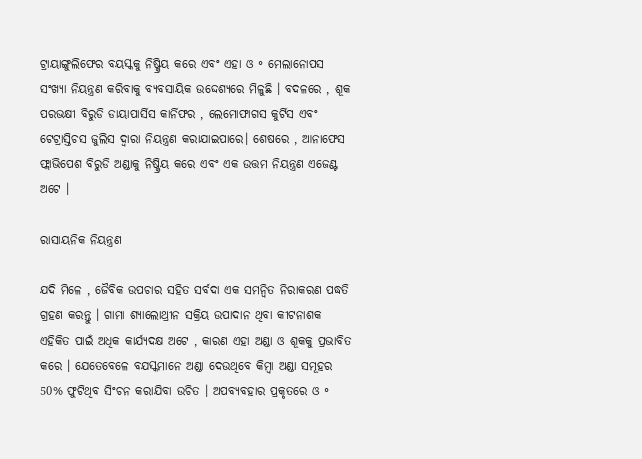ଟ୍ରାୟାଙ୍ଗୁଲିଫେର ବୟସ୍କକୁ ନିଷ୍କ୍ରିୟ କରେ ଏବଂ ଏହା ଓ ॰ ମେଲାନୋପସ ସଂଖ୍ୟା ନିୟନ୍ତ୍ରଣ କରିବାକୁ ବ୍ୟବସାୟିକ ଉଦ୍ଦେଶ୍ୟରେ ମିଳୁଛି । ବଦଳରେ , ଶୂକ ପରଭକ୍ଷୀ ବିରୁଡି ଡାୟାପାର୍ସିସ କାର୍ନିଫର , ଲେମୋଫାଗସ କୁର୍ଟିସ ଏବଂ ଟେଟ୍ରାସ୍ତିଚସ ଜୁଲିସ ଦ୍ଵାରା ନିୟନ୍ତ୍ରଣ କରାଯାଇପାରେ। ଶେଷରେ , ଆନାଫେସ ଫ୍ଲାଭିପେଶ ବିରୁଡି ଅଣ୍ଡାକୁ ନିଷ୍କ୍ରିୟ କରେ ଏବଂ ଏକ ଉତ୍ତମ ନିୟନ୍ତ୍ରଣ ଏଜେଣ୍ଟ ଅଟେ ।

ରାସାୟନିକ ନିୟନ୍ତ୍ରଣ

ଯଦି ମିଳେ , ଜୈବିକ ଉପଚାର ସହିତ ସର୍ବଦା ଏକ ସମନ୍ଵିତ ନିରାକରଣ ପଦ୍ଧତି ଗ୍ରହଣ କରନ୍ତୁ । ଗାମା ଶ୍ୟାଲୋଥ୍ରୀନ ସକ୍ରିୟ ଉପାଦାନ ଥିବା କୀଟନାଶକ ଏହିକିତ ପାଇଁ ଅଧିକ କାର୍ଯ୍ୟଦକ୍ଷ ଅଟେ , କାରଣ ଏହା ଅଣ୍ଡା ଓ ଶୂକକୁ ପ୍ରଭାବିତ କରେ । ଯେତେବେଳେ ବଯସ୍କମାନେ ଅଣ୍ଡା ଦେଉଥିବେ କିମ୍ବା ଅଣ୍ଡା ସମୂହର 50% ଫୁଟିଥିବ ସିଂଚନ କରାଯିବା ଉଚିତ । ଅପବ୍ୟବହାର ପ୍ରକୃତରେ ଓ ॰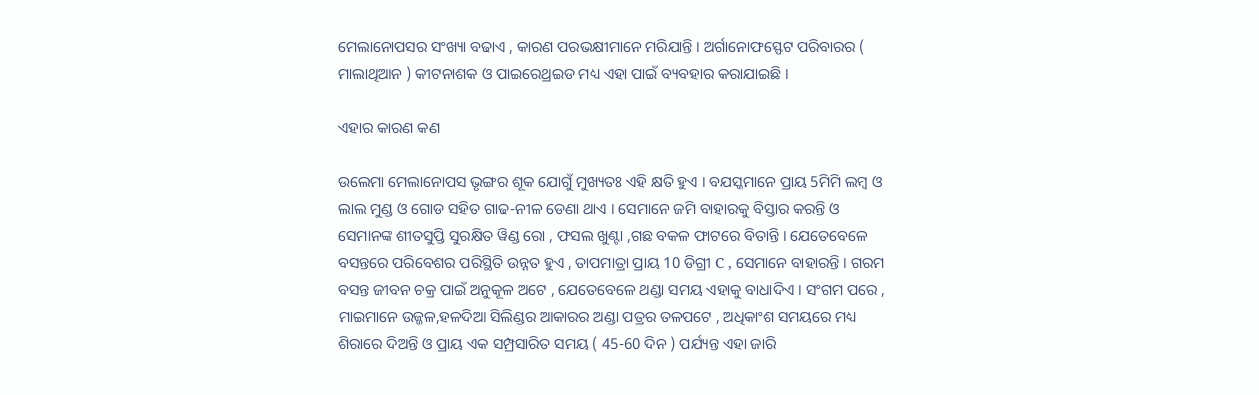ମେଲାନୋପସର ସଂଖ୍ୟା ବଢାଏ , କାରଣ ପରଭକ୍ଷୀମାନେ ମରିଯାନ୍ତି । ଅର୍ଗାନୋଫସ୍ଫେଟ ପରିବାରର ( ମାଲାଥିଆନ ) କୀଟନାଶକ ଓ ପାଇରେଥ୍ରଇଡ ମଧ୍ୟ ଏହା ପାଇଁ ବ୍ୟବହାର କରାଯାଇଛି ।

ଏହାର କାରଣ କଣ

ଉଲେମା ମେଲାନୋପସ ଭୃଙ୍ଗର ଶୂକ ଯୋଗୁଁ ମୁଖ୍ୟତଃ ଏହି କ୍ଷତି ହୁଏ । ବଯସ୍କମାନେ ପ୍ରାୟ 5ମିମି ଲମ୍ବ ଓ ଲାଲ ମୁଣ୍ଡ ଓ ଗୋଡ ସହିତ ଗାଢ-ନୀଳ ଡେଣା ଥାଏ । ସେମାନେ ଜମି ବାହାରକୁ ବିସ୍ତାର କରନ୍ତି ଓ ସେମାନଙ୍କ ଶୀତସୁପ୍ତି ସୁରକ୍ଷିତ ୱିଣ୍ଡ ରୋ , ଫସଲ ଖୁଣ୍ଟା ,ଗଛ ବକଳ ଫାଟରେ ବିତାନ୍ତି । ଯେତେବେଳେ ବସନ୍ତରେ ପରିବେଶର ପରିସ୍ଥିତି ଉନ୍ନତ ହୁଏ , ତାପମାତ୍ରା ପ୍ରାୟ 10 ଡିଗ୍ରୀ C , ସେମାନେ ବାହାରନ୍ତି । ଗରମ ବସନ୍ତ ଜୀବନ ଚକ୍ର ପାଇଁ ଅନୁକୂଳ ଅଟେ , ଯେତେବେଳେ ଥଣ୍ଡା ସମୟ ଏହାକୁ ବାଧାଦିଏ । ସଂଗମ ପରେ , ମାଇମାନେ ଉଜ୍ଜଳ,ହଳଦିଆ ସିଲିଣ୍ଡର ଆକାରର ଅଣ୍ଡା ପତ୍ରର ତଳପଟେ , ଅଧିକାଂଶ ସମୟରେ ମଧ୍ୟ ଶିରାରେ ଦିଅନ୍ତି ଓ ପ୍ରାୟ ଏକ ସମ୍ପ୍ରସାରିତ ସମୟ ( 45-60 ଦିନ ) ପର୍ଯ୍ୟନ୍ତ ଏହା ଜାରି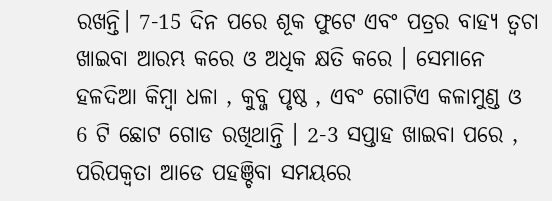ରଖନ୍ତି। 7-15 ଦିନ ପରେ ଶୂକ ଫୁଟେ ଏବଂ ପତ୍ରର ବାହ୍ୟ ତ୍ଵଚା ଖାଇବା ଆରମ୍ଭ କରେ ଓ ଅଧିକ କ୍ଷତି କରେ । ସେମାନେ ହଳଦିଆ କିମ୍ବା ଧଳା , କୁବ୍ଜ ପୃଷ୍ଠ , ଏବଂ ଗୋଟିଏ କଳାମୁଣ୍ଡ ଓ 6 ଟି ଛୋଟ ଗୋଡ ରଖିଥାନ୍ତି । 2-3 ସପ୍ତାହ ଖାଇବା ପରେ , ପରିପକ୍ଵତା ଆଡେ ପହଞ୍ଚିବା ସମୟରେ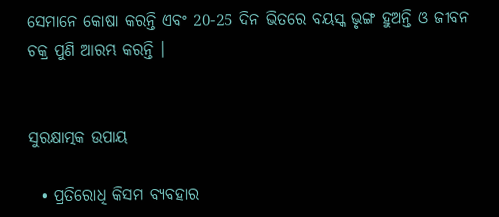ସେମାନେ କୋଷା କରନ୍ତି ଏବଂ 20-25 ଦିନ ଭିତରେ ବୟସ୍କ ଭୃଙ୍ଗ ହୁଅନ୍ତି ଓ ଜୀବନ ଚକ୍ର ପୁଣି ଆରମ୍ଭ କରନ୍ତି ।


ସୁରକ୍ଷାତ୍ମକ ଉପାୟ

  • ପ୍ରତିରୋଧି କିସମ ବ୍ୟବହାର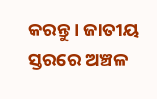କରନ୍ତୁ । ଜାତୀୟ ସ୍ତରରେ ଅଞ୍ଚଳ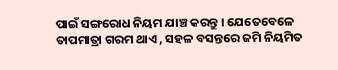ପାଇଁ ସଙ୍ଗରୋଧ ନିୟମ ଯାଞ୍ଚ କରନ୍ତୁ । ଯେତେବେଳେ ତାପମାତ୍ରା ଗରମ ଥାଏ , ସହଳ ବସନ୍ତରେ ଜମି ନିୟମିତ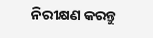ନିରୀକ୍ଷଣ କରନ୍ତୁ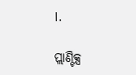।.

ପ୍ଲାଣ୍ଟିକ୍ସ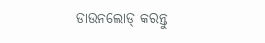ଡାଉନଲୋଡ୍ କରନ୍ତୁ